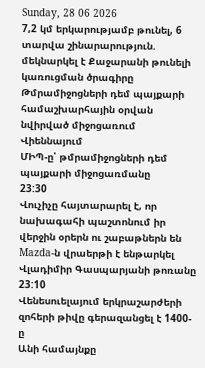Sunday, 28 06 2026
7,2 կմ երկարությամբ թունել, 6 տարվա շինարարություն. մեկնարկել է Քաջարանի թունելի կառուցման ծրագիրը
Թմրամիջոցների դեմ պայքարի համաշխարհային օրվան նվիրված միջոցառում Վիեննայում
ՄԻՊ-ը՝ թմրամիջոցների դեմ պայքարի միջոցառմանը
23:30
Վուչիչը հայտարարել է, որ նախագահի պաշտոնում իր վերջին օրերն ու շաբաթներն են
Mazda-ն վրաերթի է ենթարկել Վլադիմիր Գասպարյանի թոռանը
23:10
Վենեսուելայում երկրաշարժերի զոհերի թիվը գերազանցել է 1400-ը
Անի համայնքը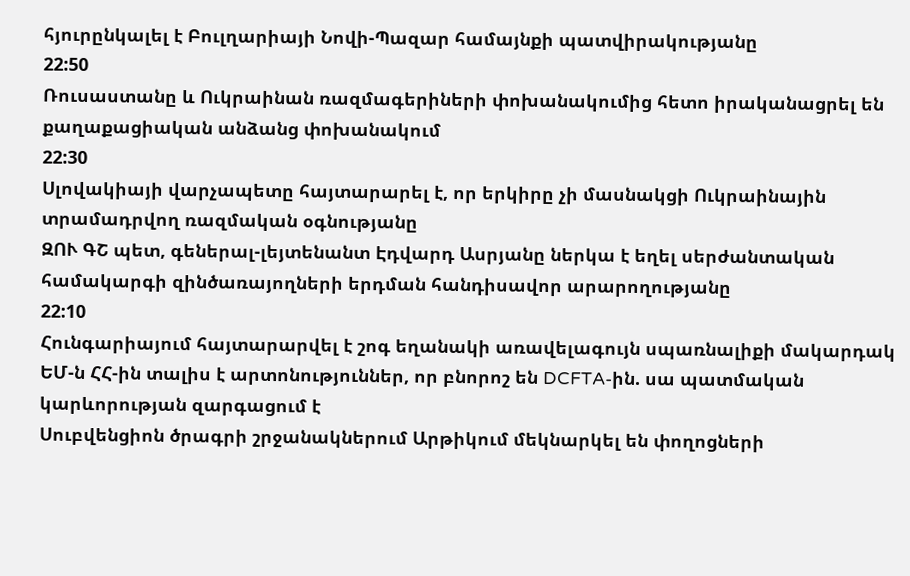հյուրընկալել է Բուլղարիայի Նովի-Պազար համայնքի պատվիրակությանը
22:50
Ռուսաստանը և Ուկրաինան ռազմագերիների փոխանակումից հետո իրականացրել են քաղաքացիական անձանց փոխանակում
22:30
Սլովակիայի վարչապետը հայտարարել է, որ երկիրը չի մասնակցի Ուկրաինային տրամադրվող ռազմական օգնությանը
ԶՈՒ ԳՇ պետ, գեներալ-լեյտենանտ Էդվարդ Ասրյանը ներկա է եղել սերժանտական համակարգի զինծառայողների երդման հանդիսավոր արարողությանը
22:10
Հունգարիայում հայտարարվել է շոգ եղանակի առավելագույն սպառնալիքի մակարդակ
ԵՄ-ն ՀՀ-ին տալիս է արտոնություններ, որ բնորոշ են DCFTA-ին. սա պատմական կարևորության զարգացում է
Սուբվենցիոն ծրագրի շրջանակներում Արթիկում մեկնարկել են փողոցների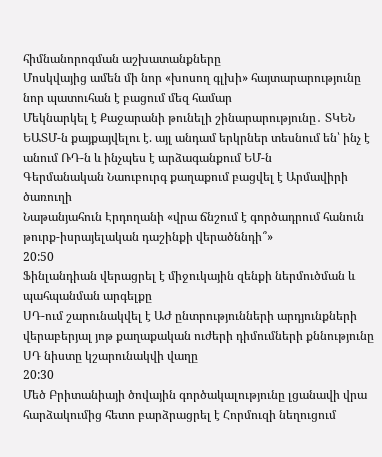հիմնանորոգման աշխատանքները
Մոսկվայից ամեն մի նոր «խոսող գլխի» հայտարարությունը նոր պատուհան է բացում մեզ համար
Մեկնարկել է Քաջարանի թունելի շինարարությունը․ ՏԿԵՆ
ԵԱՏՄ-ն քայքայվելու է. այլ անդամ երկրներ տեսնում են՝ ինչ է անում ՌԴ-ն և ինչպես է արձագանքում ԵՄ-ն
Գերմանական Նաուբուրգ քաղաքում բացվել է Արմավիրի ծառուղի
Նաթանյահուն Էրդողանի «վրա ճնշում է գործադրում հանուն թուրք-իսրայելական դաշինքի վերածննդի՞»
20:50
Ֆինլանդիան վերացրել է միջուկային զենքի ներմուծման և պահպանման արգելքը
ՍԴ-ում շարունակվել է ԱԺ ընտրությունների արդյունքների վերաբերյալ յոթ քաղաքական ուժերի դիմումների քննությունը
ՍԴ նիստը կշարունակվի վաղը
20:30
Մեծ Բրիտանիայի ծովային գործակալությունը լցանավի վրա հարձակումից հետո բարձրացրել է Հորմուզի նեղուցում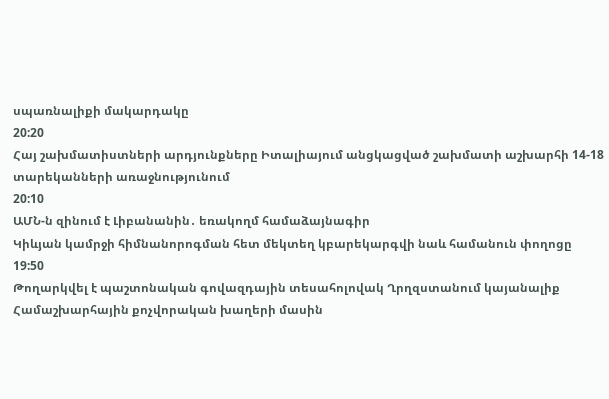սպառնալիքի մակարդակը
20:20
Հայ շախմատիստների արդյունքները Իտալիայում անցկացված շախմատի աշխարհի 14-18 տարեկանների առաջնությունում
20:10
ԱՄՆ-ն զինում է Լիբանանին․ եռակողմ համաձայնագիր
Կիևյան կամրջի հիմնանորոգման հետ մեկտեղ կբարեկարգվի նաև համանուն փողոցը
19:50
Թողարկվել է պաշտոնական գովազդային տեսահոլովակ Ղրղզստանում կայանալիք Համաշխարհային քոչվորական խաղերի մասին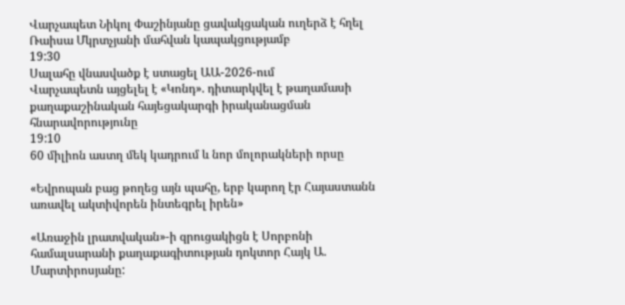Վարչապետ Նիկոլ Փաշինյանը ցավակցական ուղերձ է հղել Ռաիսա Մկրտչյանի մահվան կապակցությամբ
19:30
Սալահը վնասվածք է ստացել ԱԱ-2026-ում
Վարչապետն այցելել է «Կոնդ». դիտարկվել է թաղամասի քաղաքաշինական հայեցակարգի իրականացման հնարավորությունը
19:10
60 միլիոն աստղ մեկ կադրում և նոր մոլորակների որսը

«Եվրոպան բաց թողեց այն պահը, երբ կարող էր Հայաստանն առավել ակտիվորեն ինտեգրել իրեն»

«Առաջին լրատվական»-ի զրուցակիցն է Սորբոնի համալսարանի քաղաքագիտության դոկտոր Հայկ Ա. Մարտիրոսյանը: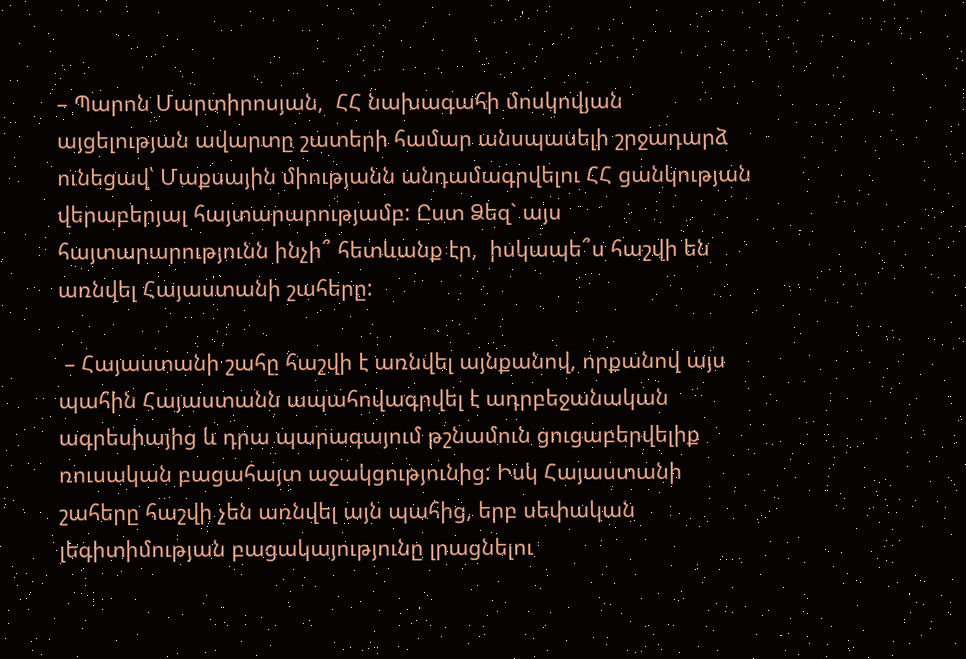– Պարոն Մարտիրոսյան,  ՀՀ նախագահի մոսկովյան այցելության ավարտը շատերի համար անսպասելի շրջադարձ ունեցավ՝ Մաքսային միությանն անդամագրվելու ՀՀ ցանկության վերաբերյալ հայտարարությամբ: Ըստ Ձեզ` այս հայտարարությունն ինչի՞ հետևանք էր,  իսկապե՞ս հաշվի են առնվել Հայաստանի շահերը:

 – Հայաստանի շահը հաշվի է առնվել այնքանով, որքանով այս պահին Հայաստանն ապահովագրվել է ադրբեջանական ագրեսիայից և դրա պարագայում թշնամուն ցուցաբերվելիք ռուսական բացահայտ աջակցությունից: Իսկ Հայաստանի շահերը հաշվի չեն առնվել այն պահից, երբ սեփական լեգիտիմության բացակայությունը լրացնելու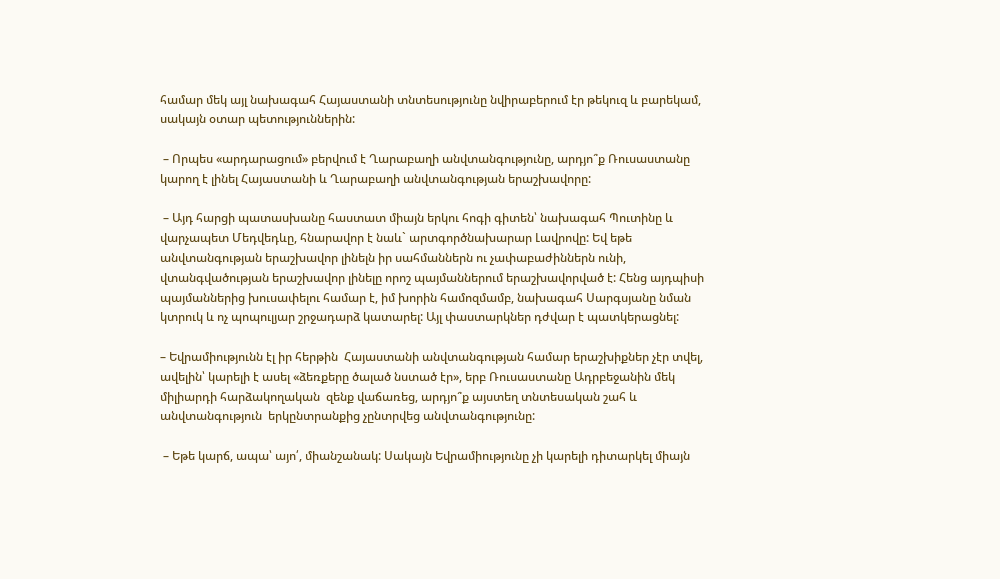համար մեկ այլ նախագահ Հայաստանի տնտեսությունը նվիրաբերում էր թեկուզ և բարեկամ, սակայն օտար պետություններին:

 – Որպես «արդարացում» բերվում է Ղարաբաղի անվտանգությունը, արդյո՞ք Ռուսաստանը կարող է լինել Հայաստանի և Ղարաբաղի անվտանգության երաշխավորը:

 – Այդ հարցի պատասխանը հաստատ միայն երկու հոգի գիտեն՝ նախագահ Պուտինը և վարչապետ Մեդվեդևը, հնարավոր է նաև` արտգործնախարար Լավրովը: Եվ եթե անվտանգության երաշխավոր լինելն իր սահմաններն ու չափաբաժիններն ունի, վտանգվածության երաշխավոր լինելը որոշ պայմաններում երաշխավորված է: Հենց այդպիսի պայմաններից խուսափելու համար է, իմ խորին համոզմամբ, նախագահ Սարգսյանը նման կտրուկ և ոչ պոպուլյար շրջադարձ կատարել: Այլ փաստարկներ դժվար է պատկերացնել:

– Եվրամիությունն էլ իր հերթին  Հայաստանի անվտանգության համար երաշխիքներ չէր տվել, ավելին՝ կարելի է ասել «ձեռքերը ծալած նստած էր», երբ Ռուսաստանը Ադրբեջանին մեկ միլիարդի հարձակողական  զենք վաճառեց, արդյո՞ք այստեղ տնտեսական շահ և անվտանգություն  երկընտրանքից չընտրվեց անվտանգությունը:

 – Եթե կարճ, ապա՝ այո՛, միանշանակ: Սակայն Եվրամիությունը չի կարելի դիտարկել միայն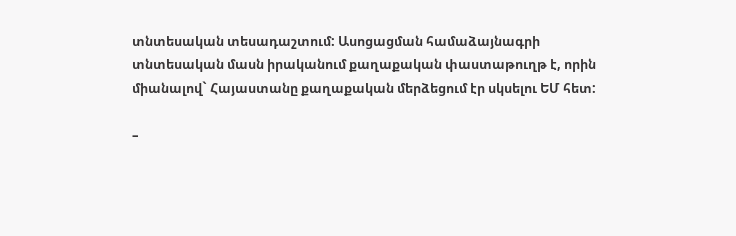տնտեսական տեսադաշտում: Ասոցացման համաձայնագրի տնտեսական մասն իրականում քաղաքական փաստաթուղթ է, որին միանալով` Հայաստանը քաղաքական մերձեցում էր սկսելու ԵՄ հետ:

–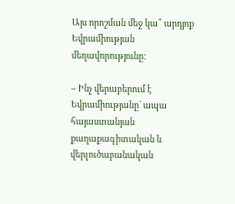Այս որոշման մեջ կա՞ արդյոք Եվրամիության մեղավորությունը:

– Ինչ վերաբերում է Եվրամիությանը` ապա հայաստանյան քաղաքագիտական և վերլուծաբանական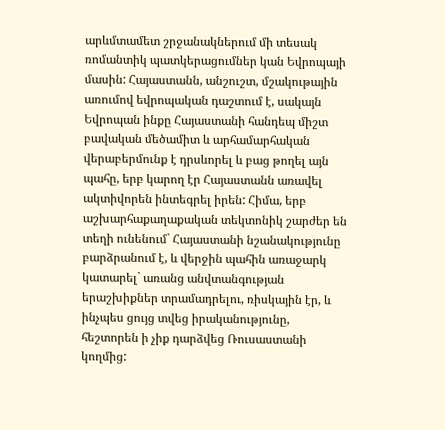արևմտամետ շրջանակներում մի տեսակ ռոմանտիկ պատկերացումներ կան Եվրոպայի մասին: Հայաստանն, անշուշտ, մշակութային առումով եվրոպական դաշտում է, սակայն Եվրոպան ինքը Հայաստանի հանդեպ միշտ բավական մեծամիտ և արհամարհական վերաբերմունք է դրսևորել և բաց թողել այն պահը, երբ կարող էր Հայաստանն առավել ակտիվորեն ինտեգրել իրեն: Հիմա, երբ աշխարհաքաղաքական տեկտոնիկ շարժեր են տեղի ունենում` Հայաստանի նշանակությունը բարձրանում է, և վերջին պահին առաջարկ կատարել` առանց անվտանգության երաշխիքներ տրամադրելու, ռիսկային էր, և ինչպես ցույց տվեց իրականությունը, հեշտորեն ի չիք դարձվեց Ռուսաստանի կողմից: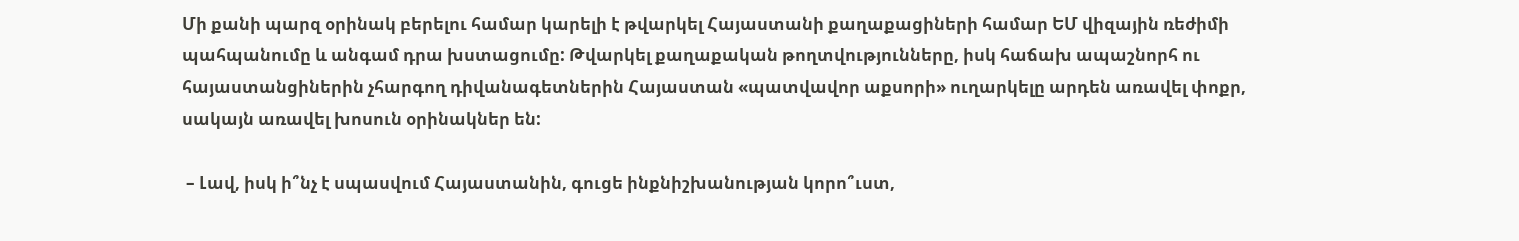Մի քանի պարզ օրինակ բերելու համար կարելի է թվարկել Հայաստանի քաղաքացիների համար ԵՄ վիզային ռեժիմի պահպանումը և անգամ դրա խստացումը: Թվարկել քաղաքական թողտվությունները, իսկ հաճախ ապաշնորհ ու հայաստանցիներին չհարգող դիվանագետներին Հայաստան «պատվավոր աքսորի» ուղարկելը արդեն առավել փոքր, սակայն առավել խոսուն օրինակներ են:

 – Լավ, իսկ ի՞նչ է սպասվում Հայաստանին, գուցե ինքնիշխանության կորո՞ւստ,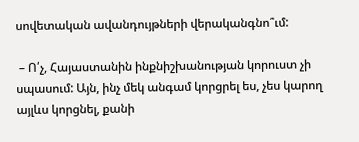սովետական ավանդույթների վերականգնո՞ւմ:

 – Ո՛չ, Հայաստանին ինքնիշխանության կորուստ չի սպասում: Այն, ինչ մեկ անգամ կորցրել ես, չես կարող այլևս կորցնել, քանի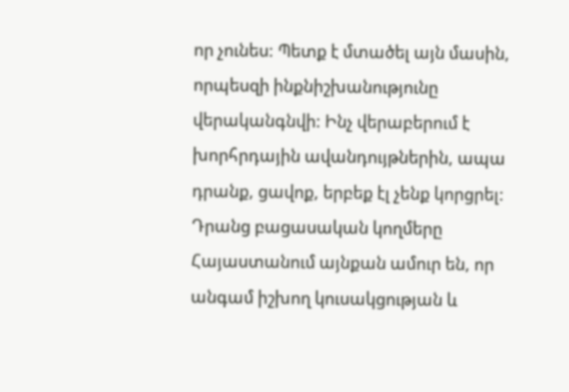որ չունես: Պետք է մտածել այն մասին, որպեսզի ինքնիշխանությունը վերականգնվի: Ինչ վերաբերում է խորհրդային ավանդույթներին, ապա դրանք, ցավոք, երբեք էլ չենք կորցրել: Դրանց բացասական կողմերը Հայաստանում այնքան ամուր են, որ անգամ իշխող կուսակցության և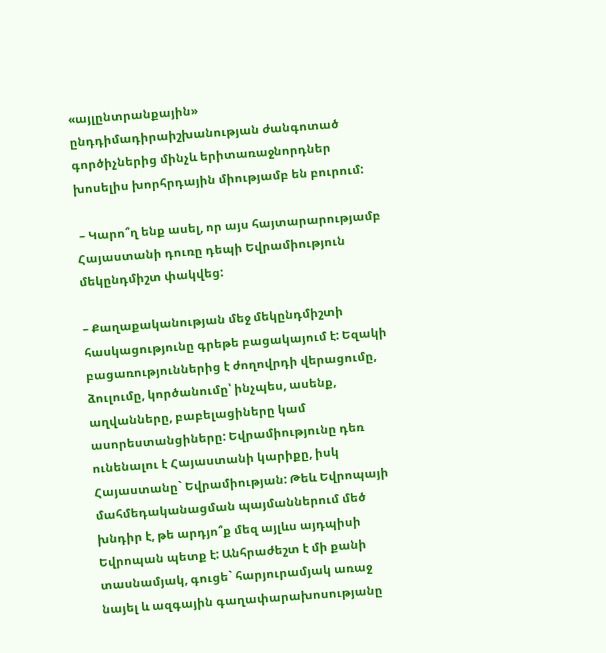«այլընտրանքային» ընդդիմադիրաիշխանության ժանգոտած գործիչներից մինչև երիտառաջնորդներ խոսելիս խորհրդային միությամբ են բուրում:

 – Կարո՞ղ ենք ասել, որ այս հայտարարությամբ Հայաստանի դուռը դեպի Եվրամիություն մեկընդմիշտ փակվեց:

– Քաղաքականության մեջ մեկընդմիշտի հասկացությունը գրեթե բացակայում է: Եզակի բացառություններից է ժողովրդի վերացումը, ձուլումը, կործանումը՝ ինչպես, ասենք, աղվանները, բաբելացիները կամ ասորեստանցիները: Եվրամիությունը դեռ ունենալու է Հայաստանի կարիքը, իսկ Հայաստանը` Եվրամիության: Թեև Եվրոպայի մահմեդականացման պայմաններում մեծ խնդիր է, թե արդյո՞ք մեզ այլևս այդպիսի Եվրոպան պետք է: Անհրաժեշտ է մի քանի տասնամյակ, գուցե` հարյուրամյակ առաջ նայել և ազգային գաղափարախոսությանը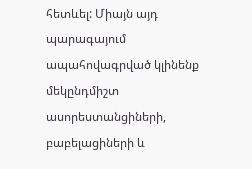հետևել: Միայն այդ պարագայում ապահովագրված կլինենք մեկընդմիշտ ասորեստանցիների, բաբելացիների և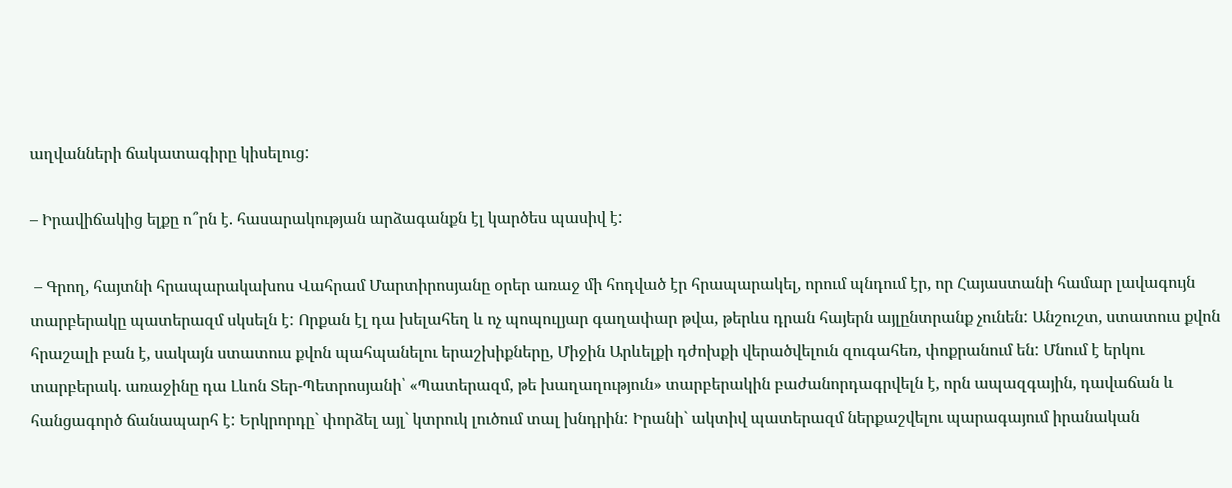աղվանների ճակատագիրը կիսելուց:

– Իրավիճակից ելքը ո՞րն է. հասարակության արձագանքն էլ կարծես պասիվ է:

 – Գրող, հայտնի հրապարակախոս Վահրամ Մարտիրոսյանը օրեր առաջ մի հոդված էր հրապարակել, որում պնդում էր, որ Հայաստանի համար լավագույն տարբերակը պատերազմ սկսելն է: Որքան էլ դա խելահեղ և ոչ պոպուլյար գաղափար թվա, թերևս դրան հայերն այլընտրանք չունեն: Անշուշտ, ստատուս քվոն հրաշալի բան է, սակայն ստատուս քվոն պահպանելու երաշխիքները, Միջին Արևելքի դժոխքի վերածվելուն զուգահեռ, փոքրանում են: Մնում է երկու տարբերակ. առաջինը դա Լևոն Տեր-Պետրոսյանի՝ «Պատերազմ, թե խաղաղություն» տարբերակին բաժանորդագրվելն է, որն ապազգային, դավաճան և հանցագործ ճանապարհ է: Երկրորդը` փորձել այլ` կտրուկ լուծում տալ խնդրին: Իրանի` ակտիվ պատերազմ ներքաշվելու պարագայում իրանական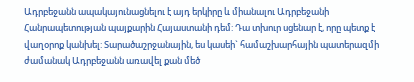Ադրբեջանն ապակայունացնելու է այդ երկիրը և միանալու Ադրբեջանի Հանրապետության պայքարին Հայաստանի դեմ: Դա տխուր սցենար է, որը պետք է վաղօրոք կանխել: Տարածաշրջանային, ես կասեի` համաշխարհային պատերազմի ժամանակ Ադրբեջանն առավել քան մեծ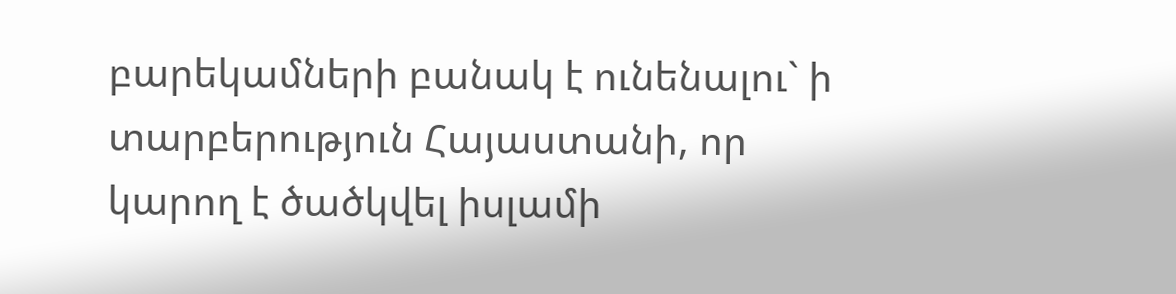բարեկամների բանակ է ունենալու` ի տարբերություն Հայաստանի, որ կարող է ծածկվել իսլամի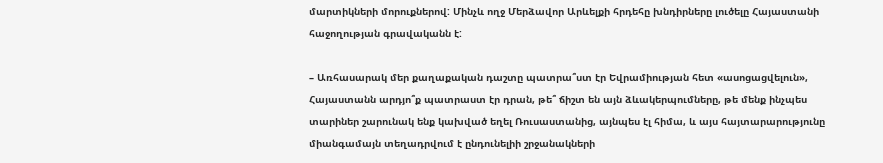մարտիկների մորուքներով: Մինչև ողջ Մերձավոր Արևելքի հրդեհը խնդիրները լուծելը Հայաստանի հաջողության գրավականն է:

– Առհասարակ մեր քաղաքական դաշտը պատրա՞ստ էր Եվրամիության հետ «ասոցացվելուն», Հայաստանն արդյո՞ք պատրաստ էր դրան, թե՞ ճիշտ են այն ձևակերպումները, թե մենք ինչպես տարիներ շարունակ ենք կախված եղել Ռուսաստանից, այնպես էլ հիմա, և այս հայտարարությունը միանգամայն տեղադրվում է ընդունելիի շրջանակների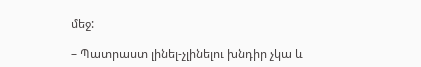մեջ:

– Պատրաստ լինել-չլինելու խնդիր չկա և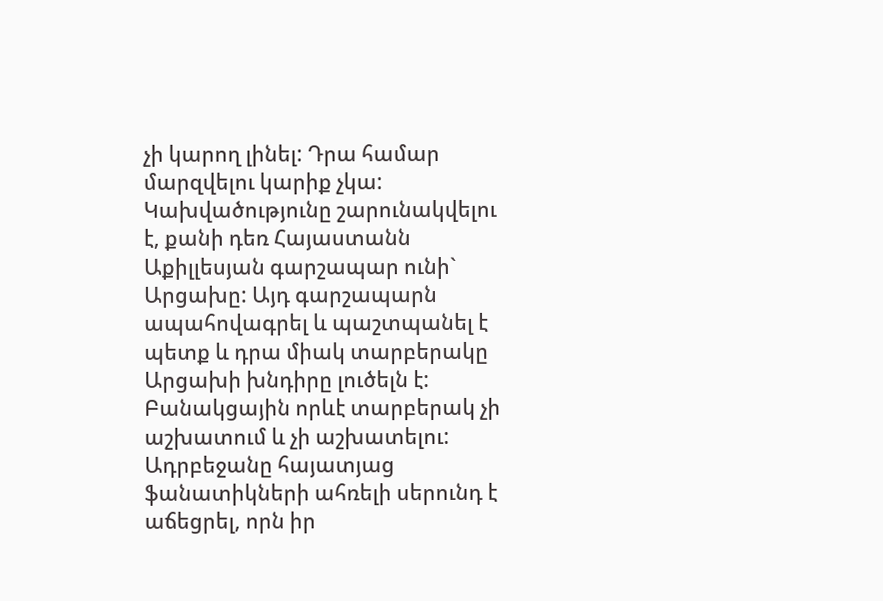չի կարող լինել: Դրա համար մարզվելու կարիք չկա: Կախվածությունը շարունակվելու է, քանի դեռ Հայաստանն Աքիլլեսյան գարշապար ունի` Արցախը: Այդ գարշապարն ապահովագրել և պաշտպանել է պետք և դրա միակ տարբերակը Արցախի խնդիրը լուծելն է: Բանակցային որևէ տարբերակ չի աշխատում և չի աշխատելու: Ադրբեջանը հայատյաց ֆանատիկների ահռելի սերունդ է աճեցրել, որն իր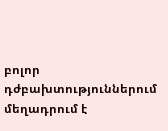բոլոր դժբախտություններում մեղադրում է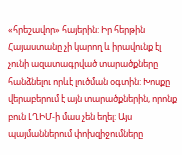«հրեշավոր» հայերին: Իր հերթին Հայաստանը չի կարող և իրավունք էլ չունի ազատագրված տարածքները հանձնելու որևէ լուծման օգտին: Խոսքը վերաբերում է այն տարածքներին, որոնք բուն ԼՂԻՄ-ի մաս չեն եղել: Այս պայմաններում փոխզիջումները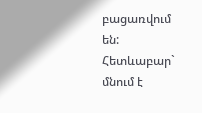բացառվում են: Հետևաբար` մնում է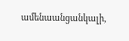ամենաանցանկալի,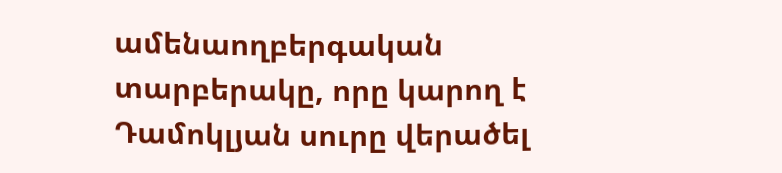ամենաողբերգական տարբերակը, որը կարող է Դամոկլյան սուրը վերածել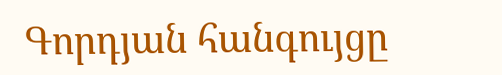Գորդյան հանգույցը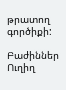թրատող գործիքի:

Բաժիններ
Ուղիղ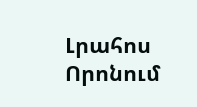Լրահոս
Որոնում